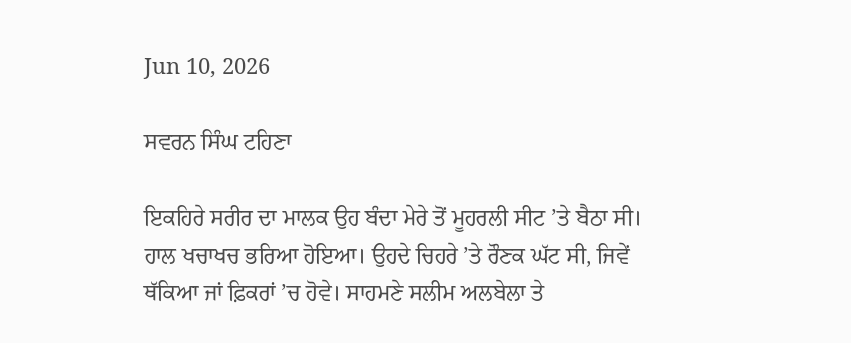Jun 10, 2026

ਸਵਰਨ ਸਿੰਘ ਟਹਿਣਾ

ਇਕਹਿਰੇ ਸਰੀਰ ਦਾ ਮਾਲਕ ਉਹ ਬੰਦਾ ਮੇਰੇ ਤੋਂ ਮੂਹਰਲੀ ਸੀਟ ’ਤੇ ਬੈਠਾ ਸੀ। ਹਾਲ ਖਚਾਖਚ ਭਰਿਆ ਹੋਇਆ। ਉਹਦੇ ਚਿਹਰੇ ’ਤੇ ਰੌਣਕ ਘੱਟ ਸੀ, ਜਿਵੇਂ ਥੱਕਿਆ ਜਾਂ ਫ਼ਿਕਰਾਂ ’ਚ ਹੋਵੇ। ਸਾਹਮਣੇ ਸਲੀਮ ਅਲਬੇਲਾ ਤੇ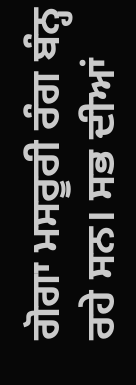ਗੋਗਾ ਮਸਰੂਰੀ ਰੰਗ ਬੰਨ੍ਹ ਰਹੇ ਸਨ। ਸਭ ਦੀਆਂ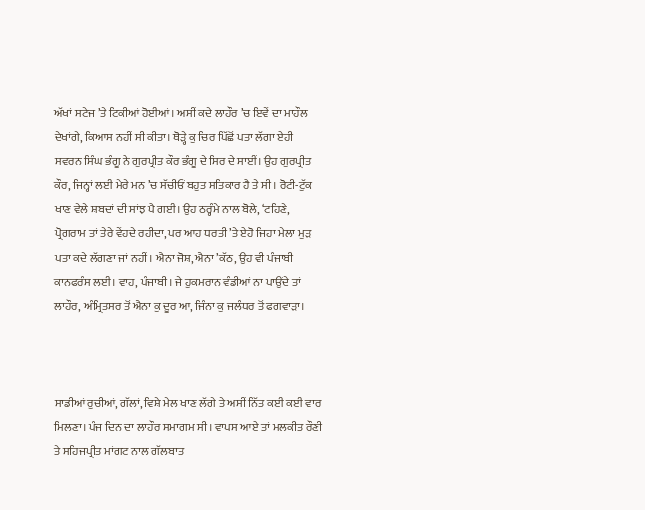ਅੱਖਾਂ ਸਟੇਜ ’ਤੇ ਟਿਕੀਆਂ ਹੋਈਆਂ। ਅਸੀਂ ਕਦੇ ਲਾਹੌਰ ’ਚ ਇਵੇਂ ਦਾ ਮਾਹੌਲ ਦੇਖਾਂਗੇ, ਕਿਆਸ ਨਹੀਂ ਸੀ ਕੀਤਾ। ਥੋੜ੍ਹੇ ਕੁ ਚਿਰ ਪਿੱਛੋਂ ਪਤਾ ਲੱਗਾ ਏਹੀ ਸਵਰਨ ਸਿੰਘ ਭੰਗੂ ਨੇ ਗੁਰਪ੍ਰੀਤ ਕੌਰ ਭੰਗੂ ਦੇ ਸਿਰ ਦੇ ਸਾਈਂ। ਉਹ ਗੁਰਪ੍ਰੀਤ ਕੌਰ, ਜਿਨ੍ਹਾਂ ਲਈ ਮੇਰੇ ਮਨ ’ਚ ਸੱਚੀਓਂ ਬਹੁਤ ਸਤਿਕਾਰ ਹੈ ਤੇ ਸੀ। ਰੋਟੀ-ਟੁੱਕ ਖਾਣ ਵੇਲੇ ਸ਼ਬਦਾਂ ਦੀ ਸਾਂਝ ਪੈ ਗਈ। ਉਹ ਠਰ੍ਹੰਮੇ ਨਾਲ ਬੋਲੇ, ‘ਟਹਿਣੇ, ਪ੍ਰੋਗਰਾਮ ਤਾਂ ਤੇਰੇ ਵੇਂਹਦੇ ਰਹੀਦਾ, ਪਰ ਆਹ ਧਰਤੀ ’ਤੇ ਏਹੋ ਜਿਹਾ ਮੇਲਾ ਮੁੜ ਪਤਾ ਕਦੇ ਲੱਗਣਾ ਜਾਂ ਨਹੀਂ। ਐਨਾ ਜੋਸ਼, ਐਨਾ ’ਕੱਠ, ਉਹ ਵੀ ਪੰਜਾਬੀ ਕਾਨਫਰੰਸ ਲਈ। ਵਾਹ, ਪੰਜਾਬੀ। ਜੇ ਹੁਕਮਰਾਨ ਵੰਡੀਆਂ ਨਾ ਪਾਉਂਦੇ ਤਾਂ ਲਾਹੌਰ, ਅੰਮ੍ਰਿਤਸਰ ਤੋਂ ਐਨਾ ਕੁ ਦੂਰ ਆ, ਜਿੰਨਾ ਕੁ ਜਲੰਧਰ ਤੋਂ ਫਗਵਾੜਾ।



ਸਾਡੀਆਂ ਰੁਚੀਆਂ, ਗੱਲਾਂ, ਵਿਸ਼ੇ ਮੇਲ ਖਾਣ ਲੱਗੇ ਤੇ ਅਸੀਂ ਨਿੱਤ ਕਈ ਕਈ ਵਾਰ ਮਿਲਣਾ। ਪੰਜ ਦਿਨ ਦਾ ਲਾਹੌਰ ਸਮਾਗਮ ਸੀ। ਵਾਪਸ ਆਏ ਤਾਂ ਮਲਕੀਤ ਰੌਣੀ ਤੇ ਸਹਿਜਪ੍ਰੀਤ ਮਾਂਗਟ ਨਾਲ ਗੱਲਬਾਤ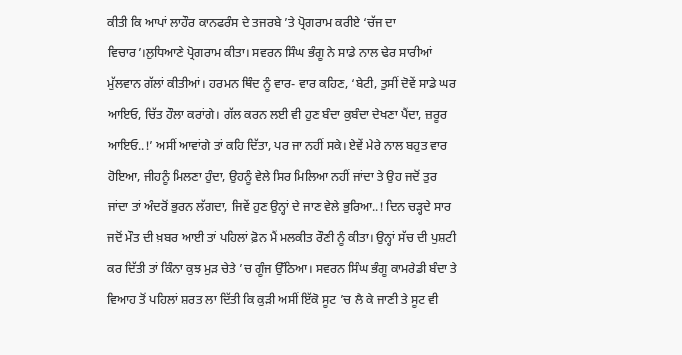ਕੀਤੀ ਕਿ ਆਪਾਂ ਲਾਹੌਰ ਕਾਨਫਰੰਸ ਦੇ ਤਜਰਬੇ ’ਤੇ ਪ੍ਰੋਗਰਾਮ ਕਰੀਏ ‘ਚੱਜ ਦਾ ਵਿਚਾਰ’।ਲੁਧਿਆਣੇ ਪ੍ਰੋਗਰਾਮ ਕੀਤਾ। ਸਵਰਨ ਸਿੰਘ ਭੰਗੂ ਨੇ ਸਾਡੇ ਨਾਲ ਢੇਰ ਸਾਰੀਆਂ ਮੁੱਲਵਾਨ ਗੱਲਾਂ ਕੀਤੀਆਂ। ਹਰਮਨ ਥਿੰਦ ਨੂੰ ਵਾਰ- ਵਾਰ ਕਹਿਣ, ‘ਬੇਟੀ, ਤੁਸੀਂ ਦੋਵੇਂ ਸਾਡੇ ਘਰ ਆਇਓ, ਚਿੱਤ ਹੌਲਾ ਕਰਾਂਗੇ। ਗੱਲ ਕਰਨ ਲਈ ਵੀ ਹੁਣ ਬੰਦਾ ਕੁਬੰਦਾ ਦੇਖਣਾ ਪੈਂਦਾ, ਜ਼ਰੂਰ ਆਇਓ..!’ ਅਸੀਂ ਆਵਾਂਗੇ ਤਾਂ ਕਹਿ ਦਿੱਤਾ, ਪਰ ਜਾ ਨਹੀਂ ਸਕੇ। ਏਵੇਂ ਮੇਰੇ ਨਾਲ ਬਹੁਤ ਵਾਰ ਹੋਇਆ, ਜੀਹਨੂੰ ਮਿਲਣਾ ਹੁੰਦਾ, ਉਹਨੂੰ ਵੇਲੇ ਸਿਰ ਮਿਲਿਆ ਨਹੀਂ ਜਾਂਦਾ ਤੇ ਉਹ ਜਦੋਂ ਤੁਰ ਜਾਂਦਾ ਤਾਂ ਅੰਦਰੋਂ ਭੁਰਨ ਲੱਗਦਾ, ਜਿਵੇਂ ਹੁਣ ਉਨ੍ਹਾਂ ਦੇ ਜਾਣ ਵੇਲੇ ਭੁਰਿਆ..! ਦਿਨ ਚੜ੍ਹਦੇ ਸਾਰ ਜਦੋਂ ਮੌਤ ਦੀ ਖ਼ਬਰ ਆਈ ਤਾਂ ਪਹਿਲਾਂ ਫ਼ੋਨ ਮੈਂ ਮਲਕੀਤ ਰੌਣੀ ਨੂੰ ਕੀਤਾ। ਉਨ੍ਹਾਂ ਸੱਚ ਦੀ ਪੁਸ਼ਟੀ ਕਰ ਦਿੱਤੀ ਤਾਂ ਕਿੰਨਾ ਕੁਝ ਮੁੜ ਚੇਤੇ ’ਚ ਗੂੰਜ ਉੱਠਿਆ। ਸਵਰਨ ਸਿੰਘ ਭੰਗੂ ਕਾਮਰੇਡੀ ਬੰਦਾ ਤੇ ਵਿਆਹ ਤੋਂ ਪਹਿਲਾਂ ਸ਼ਰਤ ਲਾ ਦਿੱਤੀ ਕਿ ਕੁੜੀ ਅਸੀਂ ਇੱਕੋ ਸੂਟ ’ਚ ਲੈ ਕੇ ਜਾਣੀ ਤੇ ਸੂਟ ਵੀ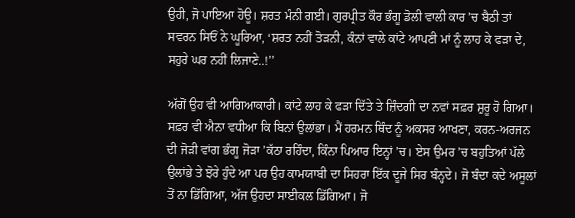ਉਹੀ, ਜੋ ਪਾਇਆ ਹੋਊ। ਸ਼ਰਤ ਮੰਨੀ ਗਈ। ਗੁਰਪ੍ਰੀਤ ਕੌਰ ਭੰਗੂ ਡੋਲੀ ਵਾਲੀ ਕਾਰ ’ਚ ਬੈਠੀ ਤਾਂ ਸਵਰਨ ਸਿਓਂ ਨੇ ਘੂਰਿਆ, ‘ਸ਼ਰਤ ਨਹੀਂ ਤੋੜਨੀ, ਕੰਨਾਂ ਵਾਲੇ ਕਾਂਟੇ ਆਪਣੀ ਮਾਂ ਨੂੰ ਲਾਹ ਕੇ ਫੜਾ ਦੇ, ਸਹੁਰੇ ਘਰ ਨਹੀਂ ਲਿਜਾਣੇ..!’’

ਅੱਗੋਂ ਉਹ ਵੀ ਆਗਿਆਕਾਰੀ। ਕਾਂਟੇ ਲਾਹ ਕੇ ਫੜਾ ਦਿੱਤੇ ਤੇ ਜ਼ਿੰਦਗੀ ਦਾ ਨਵਾਂ ਸਫ਼ਰ ਸ਼ੁਰੂ ਹੋ ਗਿਆ। ਸਫ਼ਰ ਵੀ ਐਨਾ ਵਧੀਆ ਕਿ ਬਿਨਾਂ ਉਲਾਂਭਾ। ਮੈਂ ਹਰਮਨ ਥਿੰਦ ਨੂੰ ਅਕਸਰ ਆਖਣਾ, ਕਰਨ-ਅਰਜਨ ਦੀ ਜੋੜੀ ਵਾਂਗ ਭੰਗੂ ਜੋੜਾ ’ਕੱਠਾ ਰਹਿੰਦਾ, ਕਿੰਨਾ ਪਿਆਰ ਇਨ੍ਹਾਂ ’ਚ। ਏਸ ਉਮਰ ’ਚ ਬਹੁਤਿਆਂ ਪੱਲੇ ਉਲਾਂਭੇ ਤੇ ਝੋਰੇ ਹੁੰਦੇ ਆ ਪਰ ਉਹ ਕਾਮਯਾਬੀ ਦਾ ਸਿਹਰਾ ਇੱਕ ਦੂਜੇ ਸਿਰ ਬੰਨ੍ਹਦੇ। ਜੋ ਬੰਦਾ ਕਦੇ ਅਸੂਲਾਂ ਤੋਂ ਨਾ ਡਿੱਗਿਆ, ਅੱਜ ਉਹਦਾ ਸਾਈਕਲ ਡਿੱਗਿਆ। ਜੋ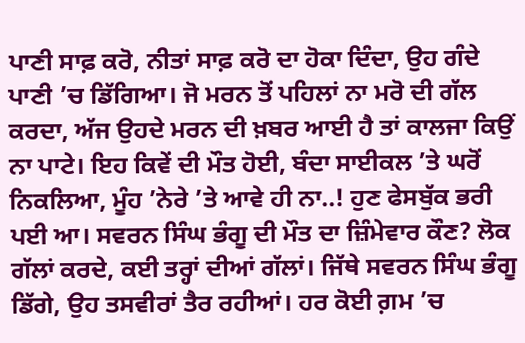ਪਾਣੀ ਸਾਫ਼ ਕਰੋ, ਨੀਤਾਂ ਸਾਫ਼ ਕਰੋ ਦਾ ਹੋਕਾ ਦਿੰਦਾ, ਉਹ ਗੰਦੇ ਪਾਣੀ ’ਚ ਡਿੱਗਿਆ। ਜੋ ਮਰਨ ਤੋਂ ਪਹਿਲਾਂ ਨਾ ਮਰੋ ਦੀ ਗੱਲ ਕਰਦਾ, ਅੱਜ ਉਹਦੇ ਮਰਨ ਦੀ ਖ਼ਬਰ ਆਈ ਹੈ ਤਾਂ ਕਾਲਜਾ ਕਿਉਂ ਨਾ ਪਾਟੇ। ਇਹ ਕਿਵੇਂ ਦੀ ਮੌਤ ਹੋਈ, ਬੰਦਾ ਸਾਈਕਲ ’ਤੇ ਘਰੋਂ ਨਿਕਲਿਆ, ਮੂੰਹ ’ਨੇਰੇ ’ਤੇ ਆਵੇ ਹੀ ਨਾ..! ਹੁਣ ਫੇਸਬੁੱਕ ਭਰੀ ਪਈ ਆ। ਸਵਰਨ ਸਿੰਘ ਭੰਗੂ ਦੀ ਮੌਤ ਦਾ ਜ਼ਿੰਮੇਵਾਰ ਕੌਣ? ਲੋਕ ਗੱਲਾਂ ਕਰਦੇ, ਕਈ ਤਰ੍ਹਾਂ ਦੀਆਂ ਗੱਲਾਂ। ਜਿੱਥੇ ਸਵਰਨ ਸਿੰਘ ਭੰਗੂ ਡਿੱਗੇ, ਉਹ ਤਸਵੀਰਾਂ ਤੈਰ ਰਹੀਆਂ। ਹਰ ਕੋਈ ਗ਼ਮ ’ਚ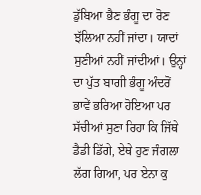ਡੁੱਬਿਆ ਭੈਣ ਭੰਗੂ ਦਾ ਰੋਣ ਝੱਲਿਆ ਨਹੀਂ ਜਾਂਦਾ। ਯਾਦਾਂ ਸੁਣੀਆਂ ਨਹੀਂ ਜਾਂਦੀਆਂ। ਉਨ੍ਹਾਂ ਦਾ ਪੁੱਤ ਬਾਗੀ ਭੰਗੂ ਅੰਦਰੋਂ ਭਾਵੇਂ ਭਰਿਆ ਹੋਇਆ ਪਰ ਸੱਚੀਆਂ ਸੁਣਾ ਰਿਹਾ ਕਿ ਜਿੱਥੇ ਡੈਡੀ ਡਿੱਗੇ, ਏਥੇ ਹੁਣ ਜੰਗਲਾ ਲੱਗ ਗਿਆ, ਪਰ ਏਨਾ ਕੁ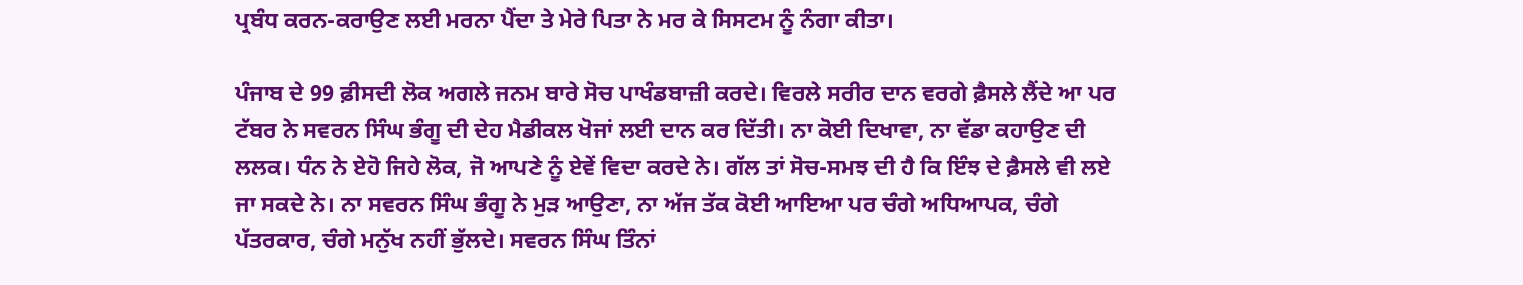ਪ੍ਰਬੰਧ ਕਰਨ-ਕਰਾਉਣ ਲਈ ਮਰਨਾ ਪੈਂਦਾ ਤੇ ਮੇਰੇ ਪਿਤਾ ਨੇ ਮਰ ਕੇ ਸਿਸਟਮ ਨੂੰ ਨੰਗਾ ਕੀਤਾ।

ਪੰਜਾਬ ਦੇ 99 ਫ਼ੀਸਦੀ ਲੋਕ ਅਗਲੇ ਜਨਮ ਬਾਰੇ ਸੋਚ ਪਾਖੰਡਬਾਜ਼ੀ ਕਰਦੇ। ਵਿਰਲੇ ਸਰੀਰ ਦਾਨ ਵਰਗੇ ਫ਼ੈਸਲੇ ਲੈਂਦੇ ਆ ਪਰ ਟੱਬਰ ਨੇ ਸਵਰਨ ਸਿੰਘ ਭੰਗੂ ਦੀ ਦੇਹ ਮੈਡੀਕਲ ਖੋਜਾਂ ਲਈ ਦਾਨ ਕਰ ਦਿੱਤੀ। ਨਾ ਕੋਈ ਦਿਖਾਵਾ, ਨਾ ਵੱਡਾ ਕਹਾਉਣ ਦੀ ਲਲਕ। ਧੰਨ ਨੇ ਏਹੋ ਜਿਹੇ ਲੋਕ, ਜੋ ਆਪਣੇ ਨੂੰ ਏਵੇਂ ਵਿਦਾ ਕਰਦੇ ਨੇ। ਗੱਲ ਤਾਂ ਸੋਚ-ਸਮਝ ਦੀ ਹੈ ਕਿ ਇੰਝ ਦੇ ਫ਼ੈਸਲੇ ਵੀ ਲਏ ਜਾ ਸਕਦੇ ਨੇ। ਨਾ ਸਵਰਨ ਸਿੰਘ ਭੰਗੂ ਨੇ ਮੁੜ ਆਉਣਾ, ਨਾ ਅੱਜ ਤੱਕ ਕੋਈ ਆਇਆ ਪਰ ਚੰਗੇ ਅਧਿਆਪਕ, ਚੰਗੇ ਪੱਤਰਕਾਰ, ਚੰਗੇ ਮਨੁੱਖ ਨਹੀਂ ਭੁੱਲਦੇ। ਸਵਰਨ ਸਿੰਘ ਤਿੰਨਾਂ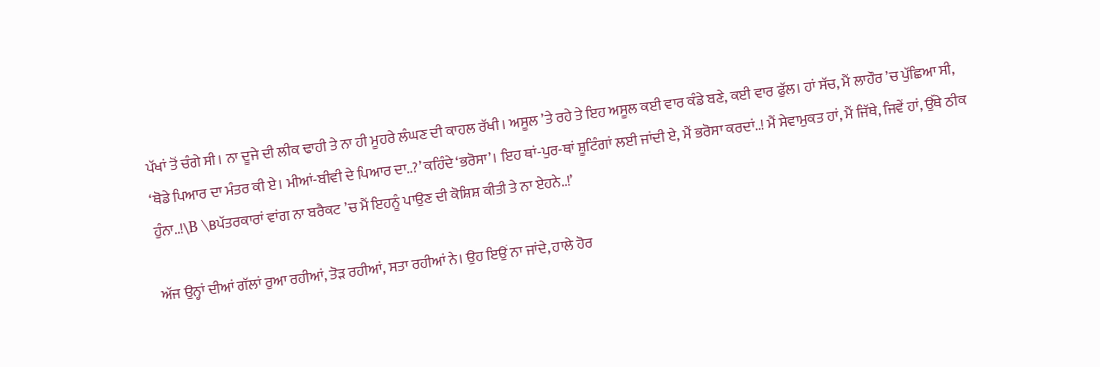ਪੱਖਾਂ ਤੋਂ ਚੰਗੇ ਸੀ। ਨਾ ਦੂਜੇ ਦੀ ਲੀਕ ਢਾਹੀ ਤੇ ਨਾ ਹੀ ਮੂਹਰੇ ਲੰਘਣ ਦੀ ਕਾਹਲ ਰੱਖੀ। ਅਸੂਲ ’ਤੇ ਰਹੇ ਤੇ ਇਹ ਅਸੂਲ ਕਈ ਵਾਰ ਕੰਡੇ ਬਣੇ, ਕਈ ਵਾਰ ਫੁੱਲ। ਹਾਂ ਸੱਚ, ਮੈਂ ਲਾਹੌਰ ’ਚ ਪੁੱਛਿਆ ਸੀ, ‘ਥੋਡੇ ਪਿਆਰ ਦਾ ਮੰਤਰ ਕੀ ਏ। ਮੀਆਂ-ਬੀਵੀ ਦੇ ਪਿਆਰ ਦਾ..?’ ਕਹਿੰਦੇ ‘ਭਰੋਸਾ’। ਇਹ ਥਾਂ-ਪੁਰ-ਥਾਂ ਸ਼ੂਟਿੰਗਾਂ ਲਈ ਜਾਂਦੀ ਏ, ਮੈਂ ਭਰੋਸਾ ਕਰਦਾਂ..! ਮੈਂ ਸੇਵਾਮੁਕਤ ਹਾਂ, ਮੈਂ ਜਿੱਥੇ, ਜਿਵੇਂ ਹਾਂ, ਉੱਥੇ ਠੀਕ ਹੁੰਨਾ..!\B \Bਪੱਤਰਕਾਰਾਂ ਵਾਂਗ ਨਾ ਬਰੈਕਟ ’ਚ ਮੈਂ ਇਹਨੂੰ ਪਾਉਣ ਦੀ ਕੋਸ਼ਿਸ਼ ਕੀਤੀ ਤੇ ਨਾ ਏਹਨੇ..!’

ਅੱਜ ਉਨ੍ਹਾਂ ਦੀਆਂ ਗੱਲਾਂ ਰੁਆ ਰਹੀਆਂ, ਤੋੜ ਰਹੀਆਂ, ਸਤਾ ਰਹੀਆਂ ਨੇ। ਉਹ ਇਉਂ ਨਾ ਜਾਂਦੇ, ਹਾਲੇ ਹੋਰ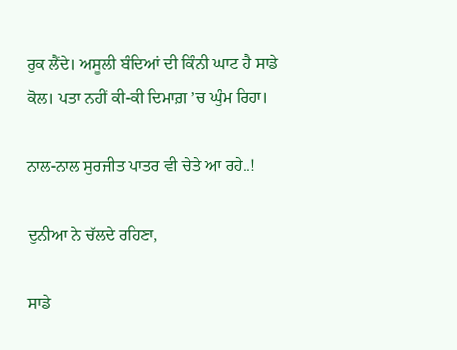ਰੁਕ ਲੈਂਦੇ। ਅਸੂਲੀ ਬੰਦਿਆਂ ਦੀ ਕਿੰਨੀ ਘਾਟ ਹੈ ਸਾਡੇ ਕੋਲ। ਪਤਾ ਨਹੀਂ ਕੀ-ਕੀ ਦਿਮਾਗ਼ ’ਚ ਘੁੰਮ ਰਿਹਾ।

ਨਾਲ-ਨਾਲ ਸੁਰਜੀਤ ਪਾਤਰ ਵੀ ਚੇਤੇ ਆ ਰਹੇ..!

ਦੁਨੀਆ ਨੇ ਚੱਲਦੇ ਰਹਿਣਾ,

ਸਾਡੇ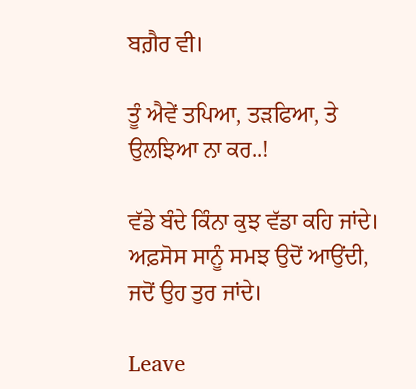ਬਗ਼ੈਰ ਵੀ।

ਤੂੰ ਐਵੇਂ ਤਪਿਆ, ਤੜਫਿਆ, ਤੇ ਉਲਝਿਆ ਨਾ ਕਰ..!

ਵੱਡੇ ਬੰਦੇ ਕਿੰਨਾ ਕੁਝ ਵੱਡਾ ਕਹਿ ਜਾਂਦੇ। ਅਫ਼ਸੋਸ ਸਾਨੂੰ ਸਮਝ ਉਦੋਂ ਆਉਂਦੀ, ਜਦੋਂ ਉਹ ਤੁਰ ਜਾਂਦੇ।

Leave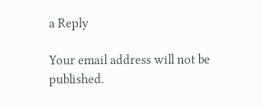a Reply

Your email address will not be published.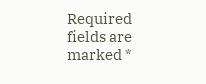Required fields are marked *